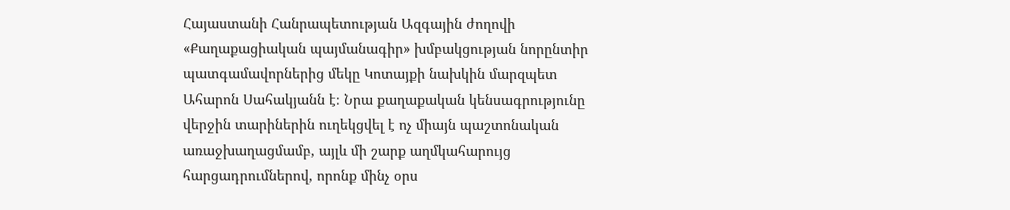Հայաստանի Հանրապետության Ազգային ժողովի «Քաղաքացիական պայմանագիր» խմբակցության նորընտիր պատգամավորներից մեկը Կոտայքի նախկին մարզպետ Ահարոն Սահակյանն է։ Նրա քաղաքական կենսագրությունը վերջին տարիներին ուղեկցվել է ոչ միայն պաշտոնական առաջխաղացմամբ, այլև մի շարք աղմկահարույց հարցադրումներով, որոնք մինչ օրս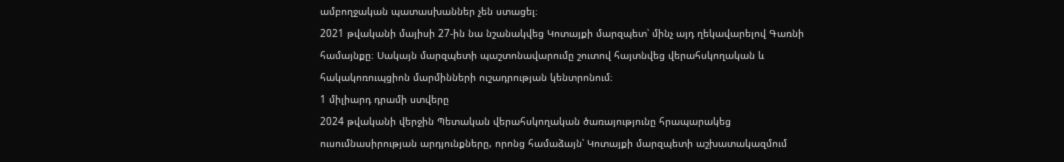ամբողջական պատասխաններ չեն ստացել։
2021 թվականի մայիսի 27-ին նա նշանակվեց Կոտայքի մարզպետ՝ մինչ այդ ղեկավարելով Գառնի համայնքը։ Սակայն մարզպետի պաշտոնավարումը շուտով հայտնվեց վերահսկողական և հակակոռուպցիոն մարմինների ուշադրության կենտրոնում։
1 միլիարդ դրամի ստվերը
2024 թվականի վերջին Պետական վերահսկողական ծառայությունը հրապարակեց ուսումնասիրության արդյունքները, որոնց համաձայն՝ Կոտայքի մարզպետի աշխատակազմում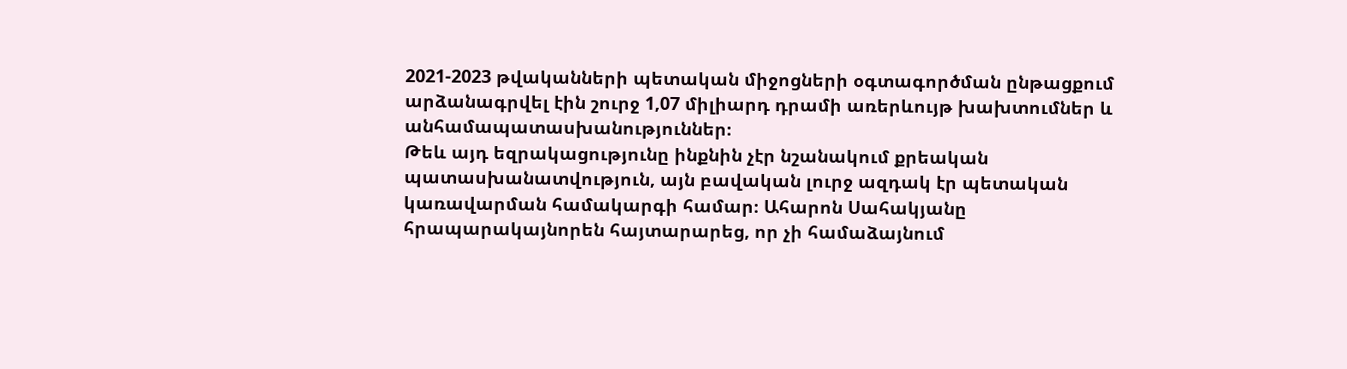2021-2023 թվականների պետական միջոցների օգտագործման ընթացքում արձանագրվել էին շուրջ 1,07 միլիարդ դրամի առերևույթ խախտումներ և անհամապատասխանություններ։
Թեև այդ եզրակացությունը ինքնին չէր նշանակում քրեական պատասխանատվություն, այն բավական լուրջ ազդակ էր պետական կառավարման համակարգի համար։ Ահարոն Սահակյանը հրապարակայնորեն հայտարարեց, որ չի համաձայնում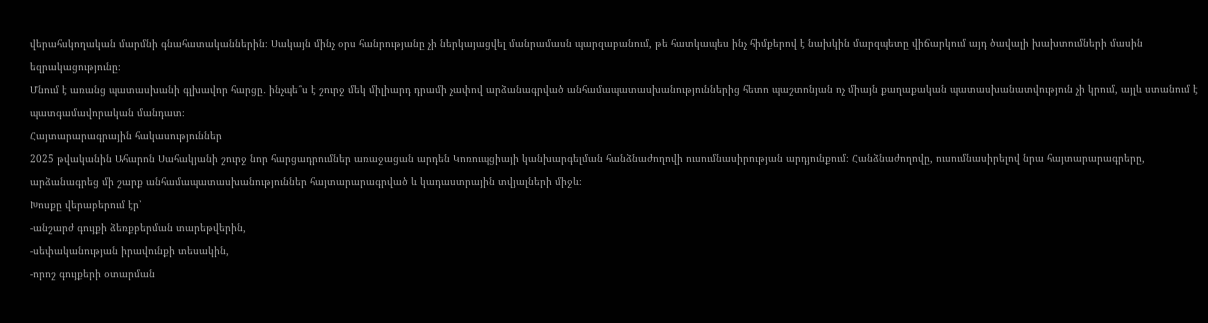վերահսկողական մարմնի գնահատականներին։ Սակայն մինչ օրս հանրությանը չի ներկայացվել մանրամասն պարզաբանում, թե հատկապես ինչ հիմքերով է նախկին մարզպետը վիճարկում այդ ծավալի խախտումների մասին եզրակացությունը։
Մնում է առանց պատասխանի գլխավոր հարցը․ ինչպե՞ս է շուրջ մեկ միլիարդ դրամի չափով արձանագրված անհամապատասխանություններից հետո պաշտոնյան ոչ միայն քաղաքական պատասխանատվություն չի կրում, այլև ստանում է պատգամավորական մանդատ։
Հայտարարագրային հակասություններ
2025 թվականին Ահարոն Սահակյանի շուրջ նոր հարցադրումներ առաջացան արդեն Կոռուպցիայի կանխարգելման հանձնաժողովի ուսումնասիրության արդյունքում։ Հանձնաժողովը, ուսումնասիրելով նրա հայտարարագրերը, արձանագրեց մի շարք անհամապատասխանություններ հայտարարագրված և կադաստրային տվյալների միջև։
Խոսքը վերաբերում էր՝
-անշարժ գույքի ձեռքբերման տարեթվերին,
-սեփականության իրավունքի տեսակին,
-որոշ գույքերի օտարման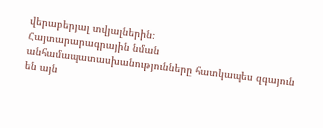վերաբերյալ տվյալներին։
Հայտարարագրային նման անհամապատասխանությունները հատկապես զգայուն են այն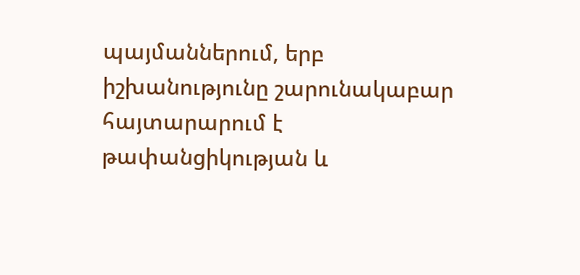պայմաններում, երբ իշխանությունը շարունակաբար հայտարարում է թափանցիկության և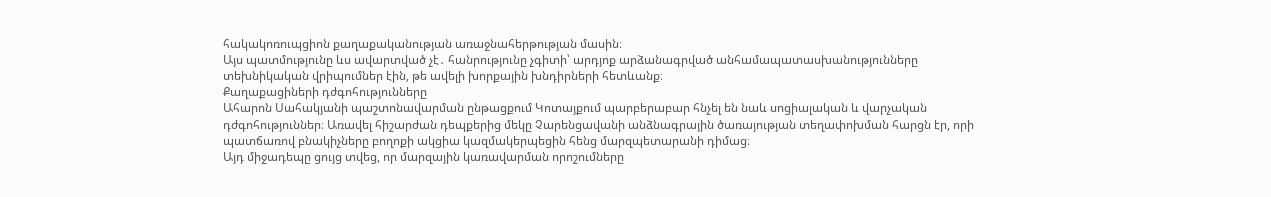հակակոռուպցիոն քաղաքականության առաջնահերթության մասին։
Այս պատմությունը ևս ավարտված չէ․ հանրությունը չգիտի՝ արդյոք արձանագրված անհամապատասխանությունները տեխնիկական վրիպումներ էին, թե ավելի խորքային խնդիրների հետևանք։
Քաղաքացիների դժգոհությունները
Ահարոն Սահակյանի պաշտոնավարման ընթացքում Կոտայքում պարբերաբար հնչել են նաև սոցիալական և վարչական դժգոհություններ։ Առավել հիշարժան դեպքերից մեկը Չարենցավանի անձնագրային ծառայության տեղափոխման հարցն էր, որի պատճառով բնակիչները բողոքի ակցիա կազմակերպեցին հենց մարզպետարանի դիմաց։
Այդ միջադեպը ցույց տվեց, որ մարզային կառավարման որոշումները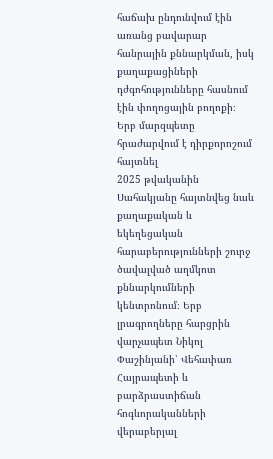հաճախ ընդունվում էին առանց բավարար հանրային քննարկման, իսկ քաղաքացիների դժգոհությունները հասնում էին փողոցային բողոքի։
Երբ մարզպետը հրաժարվում է դիրքորոշում հայտնել
2025 թվականին Սահակյանը հայտնվեց նաև քաղաքական և եկեղեցական հարաբերությունների շուրջ ծավալված աղմկոտ քննարկումների կենտրոնում։ Երբ լրագրողները հարցրին վարչապետ Նիկոլ Փաշինյանի՝ Վեհափառ Հայրապետի և բարձրաստիճան հոգևորականների վերաբերյալ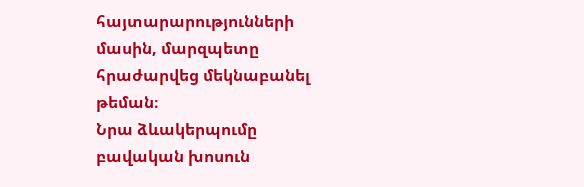հայտարարությունների մասին, մարզպետը հրաժարվեց մեկնաբանել թեման։
Նրա ձևակերպումը բավական խոսուն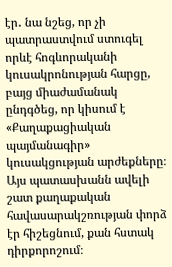էր․ նա նշեց, որ չի պատրաստվում ստուգել որևէ հոգևորականի կուսակրոնության հարցը, բայց միաժամանակ ընդգծեց, որ կիսում է «Քաղաքացիական պայմանագիր» կուսակցության արժեքները։
Այս պատասխանն ավելի շատ քաղաքական հավասարակշռության փորձ էր հիշեցնում, քան հստակ դիրքորոշում։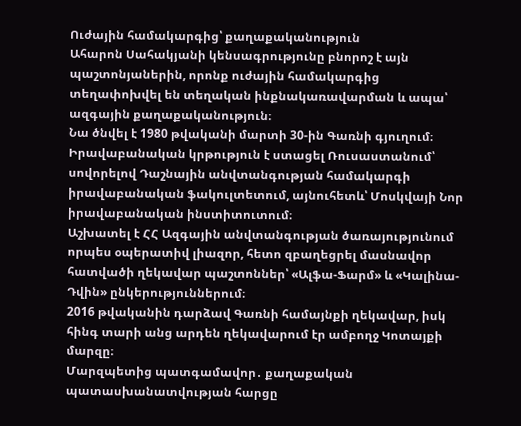Ուժային համակարգից՝ քաղաքականություն
Ահարոն Սահակյանի կենսագրությունը բնորոշ է այն պաշտոնյաներին, որոնք ուժային համակարգից տեղափոխվել են տեղական ինքնակառավարման և ապա՝ ազգային քաղաքականություն։
Նա ծնվել է 1980 թվականի մարտի 30-ին Գառնի գյուղում։ Իրավաբանական կրթություն է ստացել Ռուսաստանում՝ սովորելով Դաշնային անվտանգության համակարգի իրավաբանական ֆակուլտետում, այնուհետև՝ Մոսկվայի Նոր իրավաբանական ինստիտուտում։
Աշխատել է ՀՀ Ազգային անվտանգության ծառայությունում որպես օպերատիվ լիազոր, հետո զբաղեցրել մասնավոր հատվածի ղեկավար պաշտոններ՝ «Ալֆա-Ֆարմ» և «Կալինա-Դվին» ընկերություններում։
2016 թվականին դարձավ Գառնի համայնքի ղեկավար, իսկ հինգ տարի անց արդեն ղեկավարում էր ամբողջ Կոտայքի մարզը։
Մարզպետից պատգամավոր․ քաղաքական պատասխանատվության հարցը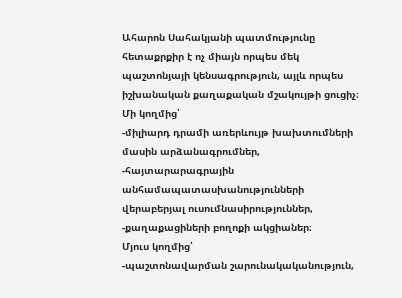Ահարոն Սահակյանի պատմությունը հետաքրքիր է ոչ միայն որպես մեկ պաշտոնյայի կենսագրություն, այլև որպես իշխանական քաղաքական մշակույթի ցուցիչ։
Մի կողմից՝
-միլիարդ դրամի առերևույթ խախտումների մասին արձանագրումներ,
-հայտարարագրային անհամապատասխանությունների վերաբերյալ ուսումնասիրություններ,
-քաղաքացիների բողոքի ակցիաներ։
Մյուս կողմից՝
-պաշտոնավարման շարունակականություն,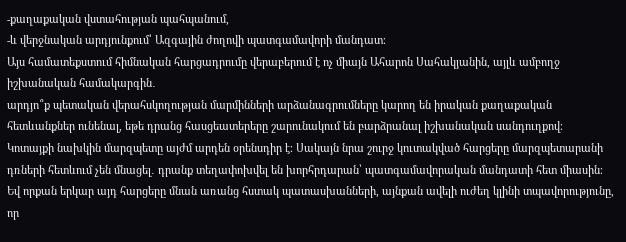-քաղաքական վստահության պահպանում,
-և վերջնական արդյունքում՝ Ազգային ժողովի պատգամավորի մանդատ։
Այս համատեքստում հիմնական հարցադրումը վերաբերում է ոչ միայն Ահարոն Սահակյանին, այլև ամբողջ իշխանական համակարգին․
արդյո՞ք պետական վերահսկողության մարմինների արձանագրումները կարող են իրական քաղաքական հետևանքներ ունենալ, եթե դրանց հասցեատերերը շարունակում են բարձրանալ իշխանական սանդուղքով։
Կոտայքի նախկին մարզպետը այժմ արդեն օրենսդիր է։ Սակայն նրա շուրջ կուտակված հարցերը մարզպետարանի դռների հետևում չեն մնացել․ դրանք տեղափոխվել են խորհրդարան՝ պատգամավորական մանդատի հետ միասին։
Եվ որքան երկար այդ հարցերը մնան առանց հստակ պատասխանների, այնքան ավելի ուժեղ կլինի տպավորությունը, որ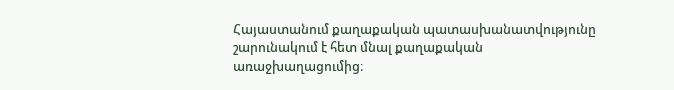Հայաստանում քաղաքական պատասխանատվությունը շարունակում է հետ մնալ քաղաքական առաջխաղացումից։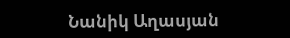Նանիկ Աղասյան